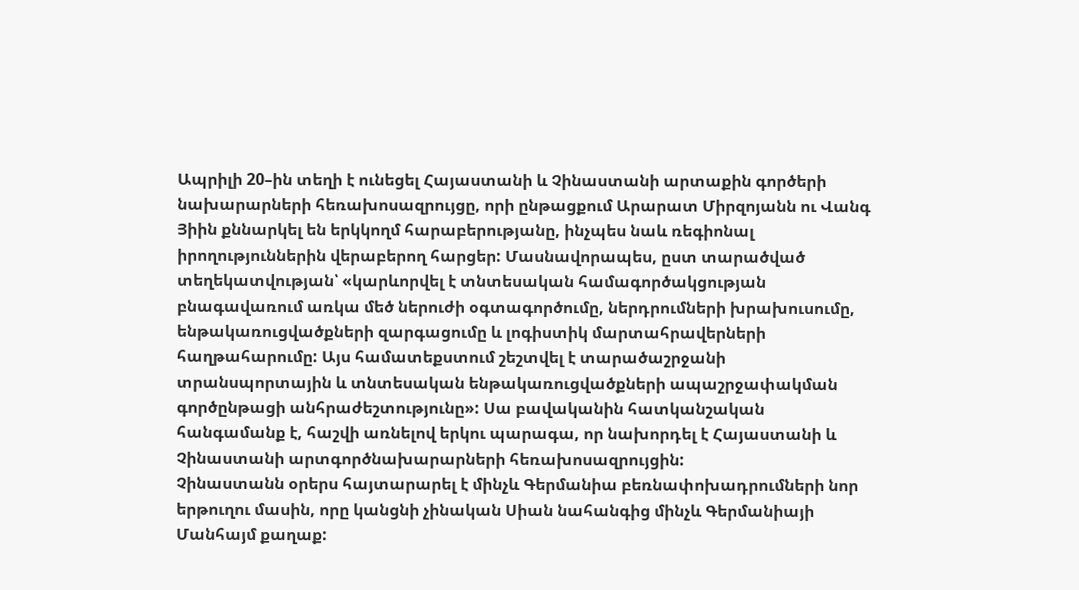Ապրիլի 20–ին տեղի է ունեցել Հայաստանի և Չինաստանի արտաքին գործերի նախարարների հեռախոսազրույցը, որի ընթացքում Արարատ Միրզոյանն ու Վանգ Յիին քննարկել են երկկողմ հարաբերությանը, ինչպես նաև ռեգիոնալ իրողություններին վերաբերող հարցեր: Մասնավորապես, ըստ տարածված տեղեկատվության՝ «կարևորվել է տնտեսական համագործակցության բնագավառում առկա մեծ ներուժի օգտագործումը, ներդրումների խրախուսումը, ենթակառուցվածքների զարգացումը և լոգիստիկ մարտահրավերների հաղթահարումը: Այս համատեքստում շեշտվել է տարածաշրջանի տրանսպորտային և տնտեսական ենթակառուցվածքների ապաշրջափակման գործընթացի անհրաժեշտությունը»: Սա բավականին հատկանշական հանգամանք է, հաշվի առնելով երկու պարագա, որ նախորդել է Հայաստանի և Չինաստանի արտգործնախարարների հեռախոսազրույցին:
Չինաստանն օրերս հայտարարել է մինչև Գերմանիա բեռնափոխադրումների նոր երթուղու մասին, որը կանցնի չինական Սիան նահանգից մինչև Գերմանիայի Մանհայմ քաղաք: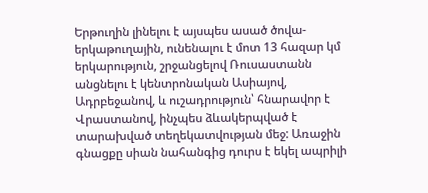Երթուղին լինելու է այսպես ասած ծովա-երկաթուղային, ունենալու է մոտ 13 հազար կմ երկարություն, շրջանցելով Ռուսաստանն անցնելու է կենտրոնական Ասիայով, Ադրբեջանով, և ուշադրություն՝ հնարավոր է Վրաստանով, ինչպես ձևակերպված է տարախված տեղեկատվության մեջ: Առաջին գնացքը սիան նահանգից դուրս է եկել ապրիլի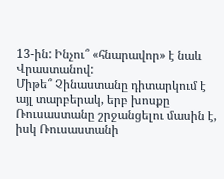13-ին: Ինչու՞ «հնարավոր» է նաև Վրաստանով:
Միթե՞ Չինաստանը դիտարկում է այլ տարբերակ, երբ խոսքը Ռուսաստանը շրջանցելու մասին է, իսկ Ռուսաստանի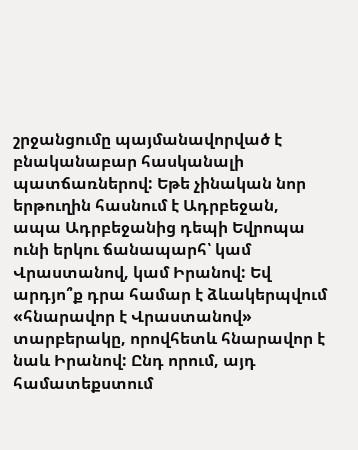շրջանցումը պայմանավորված է բնականաբար հասկանալի պատճառներով: Եթե չինական նոր երթուղին հասնում է Ադրբեջան, ապա Ադրբեջանից դեպի Եվրոպա ունի երկու ճանապարհ՝ կամ Վրաստանով, կամ Իրանով: Եվ արդյո՞ք դրա համար է ձևակերպվում «հնարավոր է Վրաստանով» տարբերակը, որովհետև հնարավոր է նաև Իրանով: Ընդ որում, այդ համատեքստում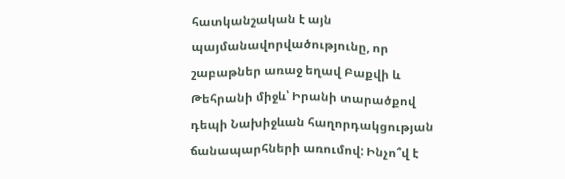հատկանշական է այն պայմանավորվածությունը, որ շաբաթներ առաջ եղավ Բաքվի և Թեհրանի միջև՝ Իրանի տարածքով դեպի Նախիջևան հաղորդակցության ճանապարհների առումով: Ինչո՞վ է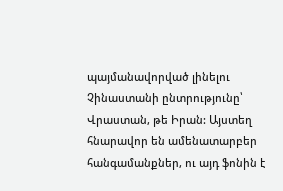պայմանավորված լինելու Չինաստանի ընտրությունը՝ Վրաստան, թե Իրան: Այստեղ հնարավոր են ամենատարբեր հանգամանքներ, ու այդ ֆոնին է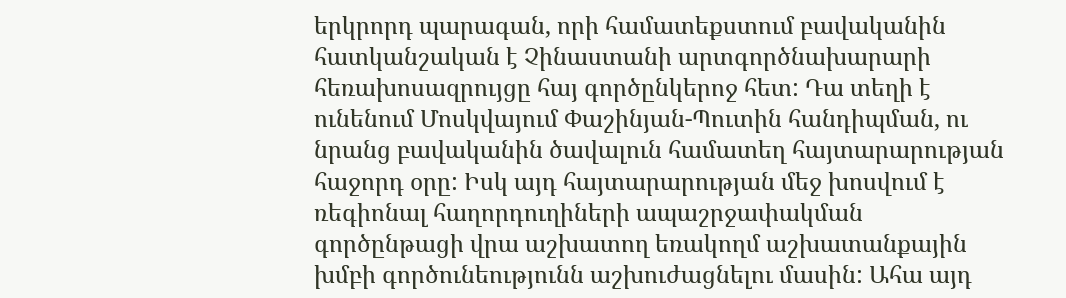երկրորդ պարագան, որի համատեքստում բավականին հատկանշական է Չինաստանի արտգործնախարարի հեռախոսազրույցը հայ գործընկերոջ հետ: Դա տեղի է ունենում Մոսկվայում Փաշինյան-Պուտին հանդիպման, ու նրանց բավականին ծավալուն համատեղ հայտարարության հաջորդ օրը: Իսկ այդ հայտարարության մեջ խոսվում է ռեգիոնալ հաղորդուղիների ապաշրջափակման գործընթացի վրա աշխատող եռակողմ աշխատանքային խմբի գործունեությունն աշխուժացնելու մասին: Ահա այդ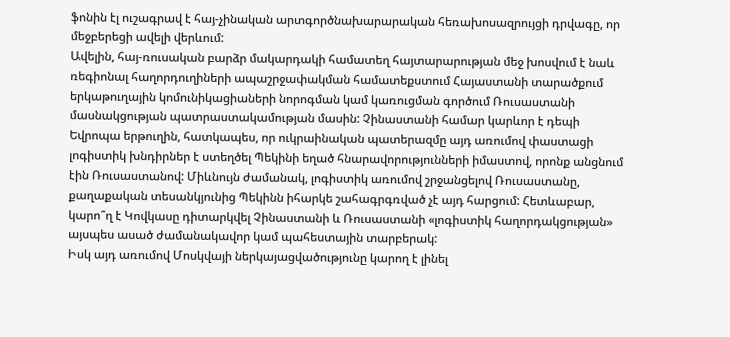ֆոնին էլ ուշագրավ է հայ-չինական արտգործնախարարական հեռախոսազրույցի դրվագը, որ մեջբերեցի ավելի վերևում:
Ավելին, հայ-ռուսական բարձր մակարդակի համատեղ հայտարարության մեջ խոսվում է նաև ռեգիոնալ հաղորդուղիների ապաշրջափակման համատեքստում Հայաստանի տարածքում երկաթուղային կոմունիկացիաների նորոգման կամ կառուցման գործում Ռուսաստանի մասնակցության պատրաստակամության մասին: Չինաստանի համար կարևոր է դեպի Եվրոպա երթուղին, հատկապես, որ ուկրաինական պատերազմը այդ առումով փաստացի լոգիստիկ խնդիրներ է ստեղծել Պեկինի եղած հնարավորությունների իմաստով, որոնք անցնում էին Ռուսաստանով: Միևնույն ժամանակ, լոգիստիկ առումով շրջանցելով Ռուսաստանը, քաղաքական տեսանկյունից Պեկինն իհարկե շահագրգռված չէ այդ հարցում: Հետևաբար, կարո՞ղ է Կովկասը դիտարկվել Չինաստանի և Ռուսաստանի «լոգիստիկ հաղորդակցության» այսպես ասած ժամանակավոր կամ պահեստային տարբերակ:
Իսկ այդ առումով Մոսկվայի ներկայացվածությունը կարող է լինել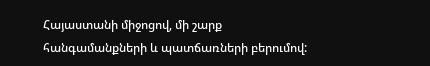Հայաստանի միջոցով, մի շարք հանգամանքների և պատճառների բերումով: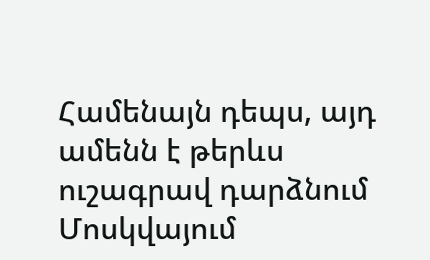Համենայն դեպս, այդ ամենն է թերևս ուշագրավ դարձնում Մոսկվայում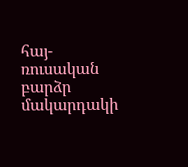հայ-ռուսական բարձր մակարդակի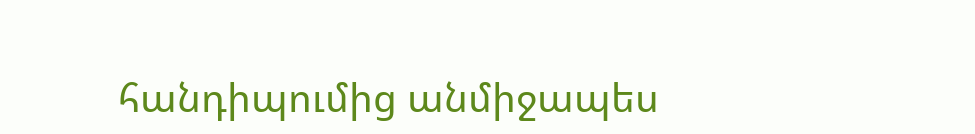հանդիպումից անմիջապես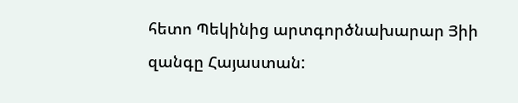հետո Պեկինից արտգործնախարար Յիի զանգը Հայաստան: